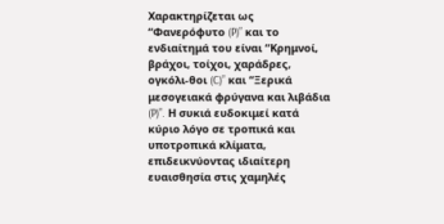Χαρακτηρίζεται ως “Φανερόφυτο (P)” και το ενδιαίτημά του είναι “Κρημνοί, βράχοι, τοίχοι, χαράδρες, ογκόλι-θοι (C)” και “Ξερικά μεσογειακά φρύγανα και λιβάδια (P)”. Η συκιά ευδοκιμεί κατά κύριο λόγο σε τροπικά και υποτροπικά κλίματα, επιδεικνύοντας ιδιαίτερη ευαισθησία στις χαμηλές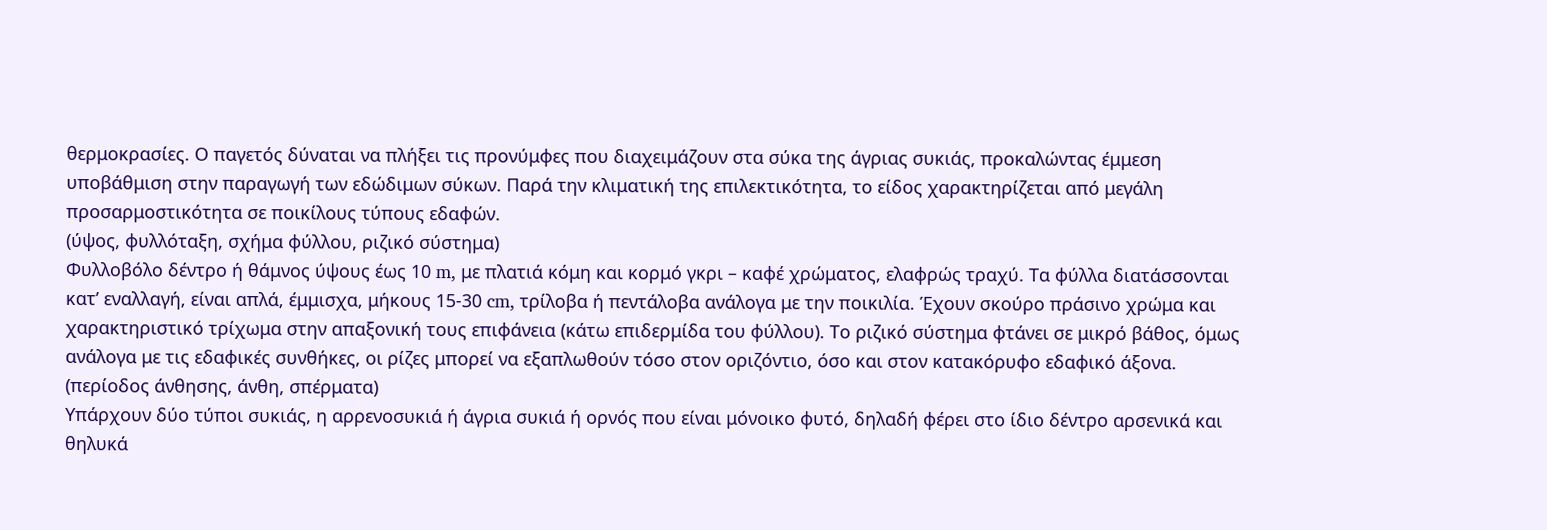θερμοκρασίες. Ο παγετός δύναται να πλήξει τις προνύμφες που διαχειμάζουν στα σύκα της άγριας συκιάς, προκαλώντας έμμεση υποβάθμιση στην παραγωγή των εδώδιμων σύκων. Παρά την κλιματική της επιλεκτικότητα, το είδος χαρακτηρίζεται από μεγάλη προσαρμοστικότητα σε ποικίλους τύπους εδαφών.
(ύψος, φυλλόταξη, σχήμα φύλλου, ριζικό σύστημα)
Φυλλοβόλο δέντρο ή θάμνος ύψους έως 10 m, με πλατιά κόμη και κορμό γκρι – καφέ χρώματος, ελαφρώς τραχύ. Τα φύλλα διατάσσονται κατ’ εναλλαγή, είναι απλά, έμμισχα, μήκους 15-30 cm, τρίλοβα ή πεντάλοβα ανάλογα με την ποικιλία. Έχουν σκούρο πράσινο χρώμα και χαρακτηριστικό τρίχωμα στην απαξονική τους επιφάνεια (κάτω επιδερμίδα του φύλλου). Το ριζικό σύστημα φτάνει σε μικρό βάθος, όμως ανάλογα με τις εδαφικές συνθήκες, οι ρίζες μπορεί να εξαπλωθούν τόσο στον οριζόντιο, όσο και στον κατακόρυφο εδαφικό άξονα.
(περίοδος άνθησης, άνθη, σπέρματα)
Υπάρχουν δύο τύποι συκιάς, η αρρενοσυκιά ή άγρια συκιά ή ορνός που είναι μόνοικο φυτό, δηλαδή φέρει στο ίδιο δέντρο αρσενικά και θηλυκά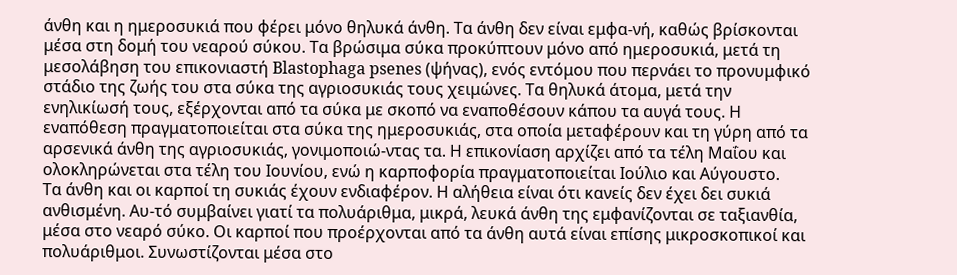άνθη και η ημεροσυκιά που φέρει μόνο θηλυκά άνθη. Τα άνθη δεν είναι εμφα-νή, καθώς βρίσκονται μέσα στη δομή του νεαρού σύκου. Τα βρώσιμα σύκα προκύπτουν μόνο από ημεροσυκιά, μετά τη μεσολάβηση του επικονιαστή Blastophaga psenes (ψήνας), ενός εντόμου που περνάει το προνυμφικό στάδιο της ζωής του στα σύκα της αγριοσυκιάς τους χειμώνες. Τα θηλυκά άτομα, μετά την ενηλικίωσή τους, εξέρχονται από τα σύκα με σκοπό να εναποθέσουν κάπου τα αυγά τους. Η εναπόθεση πραγματοποιείται στα σύκα της ημεροσυκιάς, στα οποία μεταφέρουν και τη γύρη από τα αρσενικά άνθη της αγριοσυκιάς, γονιμοποιώ-ντας τα. Η επικονίαση αρχίζει από τα τέλη Μαΐου και ολοκληρώνεται στα τέλη του Ιουνίου, ενώ η καρποφορία πραγματοποιείται Ιούλιο και Αύγουστο.
Τα άνθη και οι καρποί τη συκιάς έχουν ενδιαφέρον. Η αλήθεια είναι ότι κανείς δεν έχει δει συκιά ανθισμένη. Αυ-τό συμβαίνει γιατί τα πολυάριθμα, μικρά, λευκά άνθη της εμφανίζονται σε ταξιανθία, μέσα στο νεαρό σύκο. Οι καρποί που προέρχονται από τα άνθη αυτά είναι επίσης μικροσκοπικοί και πολυάριθμοι. Συνωστίζονται μέσα στο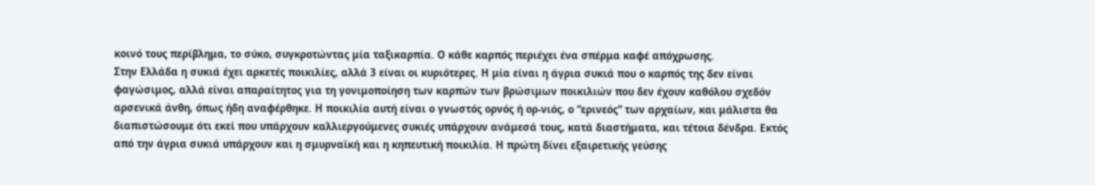κοινό τους περίβλημα, το σύκο, συγκροτώντας μία ταξικαρπία. Ο κάθε καρπός περιέχει ένα σπέρμα καφέ απόχρωσης.
Στην Ελλάδα η συκιά έχει αρκετές ποικιλίες, αλλά 3 είναι οι κυριότερες. Η μία είναι η άγρια συκιά που ο καρπός της δεν είναι φαγώσιμος, αλλά είναι απαραίτητος για τη γονιμοποίηση των καρπών των βρώσιμων ποικιλιών που δεν έχουν καθόλου σχεδόν αρσενικά άνθη, όπως ήδη αναφέρθηκε. Η ποικιλία αυτή είναι ο γνωστός ορνός ή ορ-νιός, ο “ερινεός” των αρχαίων, και μάλιστα θα διαπιστώσουμε ότι εκεί που υπάρχουν καλλιεργούμενες συκιές υπάρχουν ανάμεσά τους, κατά διαστήματα, και τέτοια δένδρα. Εκτός από την άγρια συκιά υπάρχουν και η σμυρναϊκή και η κηπευτική ποικιλία. Η πρώτη δίνει εξαιρετικής γεύσης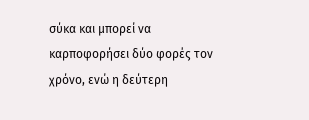σύκα και μπορεί να καρποφορήσει δύο φορές τον χρόνο, ενώ η δεύτερη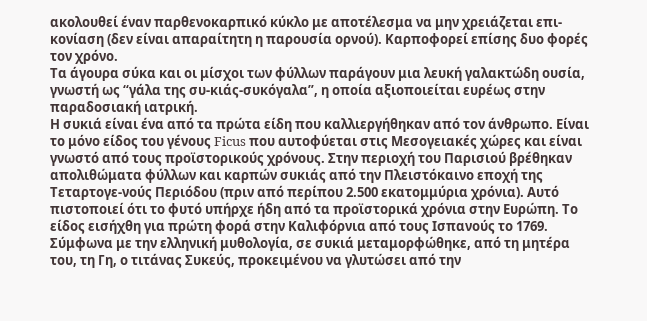ακολουθεί έναν παρθενοκαρπικό κύκλο με αποτέλεσμα να μην χρειάζεται επι-κονίαση (δεν είναι απαραίτητη η παρουσία ορνού). Καρποφορεί επίσης δυο φορές τον χρόνο.
Τα άγουρα σύκα και οι μίσχοι των φύλλων παράγουν μια λευκή γαλακτώδη ουσία, γνωστή ως “γάλα της συ-κιάς-συκόγαλα”, η οποία αξιοποιείται ευρέως στην παραδοσιακή ιατρική.
Η συκιά είναι ένα από τα πρώτα είδη που καλλιεργήθηκαν από τον άνθρωπο. Είναι το μόνο είδος του γένους Ficus που αυτοφύεται στις Μεσογειακές χώρες και είναι γνωστό από τους προϊστορικούς χρόνους. Στην περιοχή του Παρισιού βρέθηκαν απολιθώματα φύλλων και καρπών συκιάς από την Πλειστόκαινο εποχή της Τεταρτογε-νούς Περιόδου (πριν από περίπου 2.500 εκατομμύρια χρόνια). Αυτό πιστοποιεί ότι το φυτό υπήρχε ήδη από τα προϊστορικά χρόνια στην Ευρώπη. Το είδος εισήχθη για πρώτη φορά στην Καλιφόρνια από τους Ισπανούς το 1769.
Σύμφωνα με την ελληνική μυθολογία, σε συκιά μεταμορφώθηκε, από τη μητέρα του, τη Γη, ο τιτάνας Συκεύς, προκειμένου να γλυτώσει από την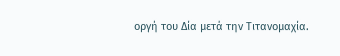οργή του Δία μετά την Τιτανομαχία.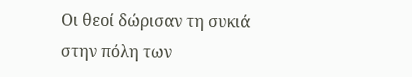Οι θεοί δώρισαν τη συκιά στην πόλη των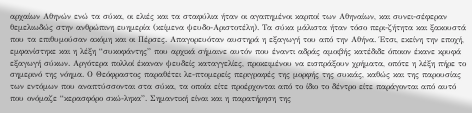αρχαίων Αθηνών ενώ τα σύκα, οι ελιές και τα σταφύλια ήταν οι αγαπημένοι καρποί των Αθηναίων, και συνει-σέφεραν θεμελιωδώς στην ανθρώπινη ευημερία (κείμενα ψευδο-Αριστοτέλη). Τα σύκα μάλιστα ήταν τόσο περι-ζήτητα και ξακουστά που τα επιθυμούσαν ακόμη και οι Πέρσες. Απαγορευόταν αυστηρά η εξαγωγή του από την Αθήνα. Έτσι, εκείνη την εποχή, εμφανίστηκε και η λέξη “συκοφάντης” που αρχικά σήμαινε αυτόν που έναντι αδράς αμοιβής κατέδιδε όποιον έκανε κρυφά εξαγωγή σύκων. Αργότερα πολλοί έκαναν ψευδείς καταγγελίες, προκειμένου να εισπράξουν χρήματα, οπότε η λέξη πήρε το σημερινό της νόημα. Ο Θεόφραστος παραθέτει λε-πτομερείς περιγραφές της μορφής της συκιάς, καθώς και της παρουσίας των εντόμων που αναπτύσσονται στα σύκα, τα οποία είτε προέρχονται από το ίδιο το δέντρο είτε παράγονται από αυτό που ονόμαζε “κερασφόρο σκώ-ληκα”. Σημαντική είναι και η παρατήρηση της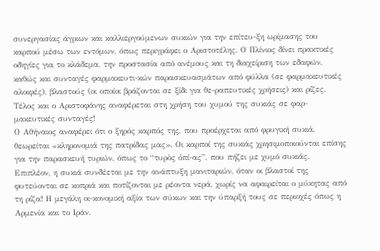συνεργασίας άγριων και καλλιεργούμενων συκιών για την επίτευ-ξη ωρίμασης του καρπού μέσω των εντόμων, όπως περιγράφει ο Αριστοτέλης. Ο Πλίνιος δίνει πρακτικές οδηγίες για το κλάδεμα, την προστασία από ανέμους και τη διαχείριση των εδαφών, καθώς και συνταγές φαρμακευτι-κών παρασκευασμάτων από φύλλα (σε φαρμακευτικές αλοιφές), βλαστούς (οι οποίοι βράζονται σε ξίδι για θε-ραπευτικές χρήσεις) και ρίζες. Τέλος και ο Αριστοφάνης αναφέρεται στη χρήση του χυμού της συκιάς σε φαρ-μακευτικές συνταγές!
Ο Αθήναιος αναφέρει ότι ο ξηρός καρπός της, που προέρχεται από φρυγική συκιά, θεωρείται «κληρονομιά της πατρίδας μας». Οι καρποί της συκιάς χρησιμοποιούνται επίσης για την παρασκευή τυριών, όπως το “τυρὸς ὀπί-ας”, που πήζει με χυμό συκιάς. Επιπλέον, η συκιά συνδέεται με την ανάπτυξη μανιταριών, όταν οι βλαστοί της φυτεύονται σε κοπριά και ποτίζονται με ρέοντα νερά, χωρίς να αφαιρείται ο μύκητας από τη ρίζα! Η μεγάλη οι-κονομική αξία των σύκων και την ύπαρξή τους σε περιοχές όπως η Αρμενία και το Ιράν,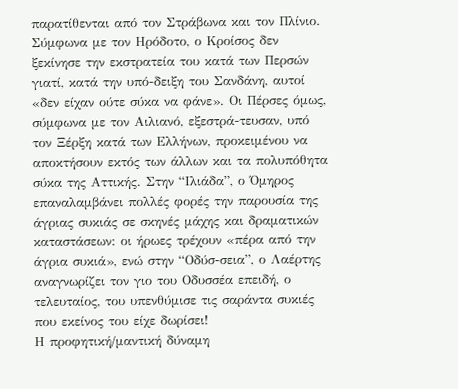παρατίθενται από τον Στράβωνα και τον Πλίνιο.
Σύμφωνα με τον Ηρόδοτο, ο Κροίσος δεν ξεκίνησε την εκστρατεία του κατά των Περσών γιατί, κατά την υπό-δειξη του Σανδάνη, αυτοί «δεν είχαν ούτε σύκα να φάνε». Οι Πέρσες όμως, σύμφωνα με τον Αιλιανό, εξεστρά-τευσαν, υπό τον Ξέρξη κατά των Ελλήνων, προκειμένου να αποκτήσουν εκτός των άλλων και τα πολυπόθητα σύκα της Αττικής. Στην “Ιλιάδα”, ο Όμηρος επαναλαμβάνει πολλές φορές την παρουσία της άγριας συκιάς σε σκηνές μάχης και δραματικών καταστάσεων: οι ήρωες τρέχουν «πέρα από την άγρια συκιά», ενώ στην “Οδύσ-σεια”, ο Λαέρτης αναγνωρίζει τον γιο του Οδυσσέα επειδή, ο τελευταίος, του υπενθύμισε τις σαράντα συκιές που εκείνος του είχε δωρίσει!
Η προφητική/μαντική δύναμη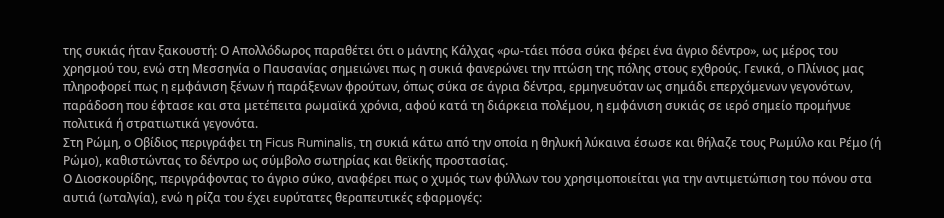της συκιάς ήταν ξακουστή: Ο Απολλόδωρος παραθέτει ότι ο μάντης Κάλχας «ρω-τάει πόσα σύκα φέρει ένα άγριο δέντρο», ως μέρος του χρησμού του, ενώ στη Μεσσηνία ο Παυσανίας σημειώνει πως η συκιά φανερώνει την πτώση της πόλης στους εχθρούς. Γενικά, ο Πλίνιος μας πληροφορεί πως η εμφάνιση ξένων ή παράξενων φρούτων, όπως σύκα σε άγρια δέντρα, ερμηνευόταν ως σημάδι επερχόμενων γεγονότων, παράδοση που έφτασε και στα μετέπειτα ρωμαϊκά χρόνια, αφού κατά τη διάρκεια πολέμου, η εμφάνιση συκιάς σε ιερό σημείο προμήνυε πολιτικά ή στρατιωτικά γεγονότα.
Στη Ρώμη, ο Οβίδιος περιγράφει τη Ficus Ruminalis, τη συκιά κάτω από την οποία η θηλυκή λύκαινα έσωσε και θήλαζε τους Ρωμύλο και Ρέμο (ή Ρώμο), καθιστώντας το δέντρο ως σύμβολο σωτηρίας και θεϊκής προστασίας.
Ο Διοσκουρίδης, περιγράφοντας το άγριο σύκο, αναφέρει πως ο χυμός των φύλλων του χρησιμοποιείται για την αντιμετώπιση του πόνου στα αυτιά (ωταλγία), ενώ η ρίζα του έχει ευρύτατες θεραπευτικές εφαρμογές: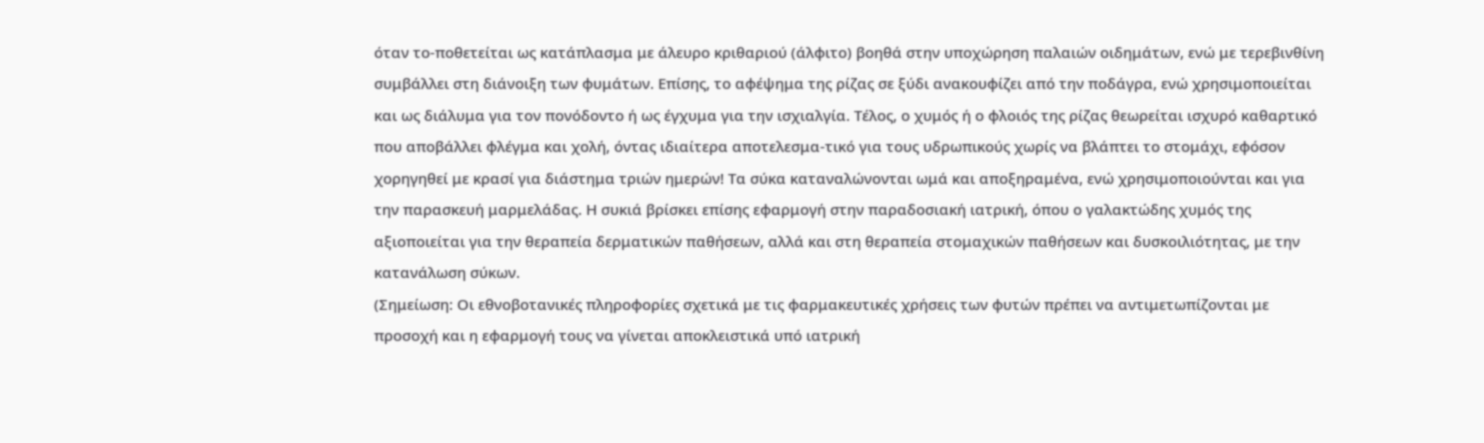όταν το-ποθετείται ως κατάπλασμα με άλευρο κριθαριού (άλφιτο) βοηθά στην υποχώρηση παλαιών οιδημάτων, ενώ με τερεβινθίνη συμβάλλει στη διάνοιξη των φυμάτων. Επίσης, το αφέψημα της ρίζας σε ξύδι ανακουφίζει από την ποδάγρα, ενώ χρησιμοποιείται και ως διάλυμα για τον πονόδοντο ή ως έγχυμα για την ισχιαλγία. Τέλος, ο χυμός ή ο φλοιός της ρίζας θεωρείται ισχυρό καθαρτικό που αποβάλλει φλέγμα και χολή, όντας ιδιαίτερα αποτελεσμα-τικό για τους υδρωπικούς χωρίς να βλάπτει το στομάχι, εφόσον χορηγηθεί με κρασί για διάστημα τριών ημερών! Τα σύκα καταναλώνονται ωμά και αποξηραμένα, ενώ χρησιμοποιούνται και για την παρασκευή μαρμελάδας. Η συκιά βρίσκει επίσης εφαρμογή στην παραδοσιακή ιατρική, όπου ο γαλακτώδης χυμός της αξιοποιείται για την θεραπεία δερματικών παθήσεων, αλλά και στη θεραπεία στομαχικών παθήσεων και δυσκοιλιότητας, με την κατανάλωση σύκων.
(Σημείωση: Οι εθνοβοτανικές πληροφορίες σχετικά με τις φαρμακευτικές χρήσεις των φυτών πρέπει να αντιμετωπίζονται με προσοχή και η εφαρμογή τους να γίνεται αποκλειστικά υπό ιατρική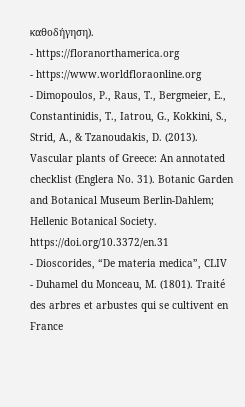καθοδήγηση).
- https://floranorthamerica.org
- https://www.worldfloraonline.org
- Dimopoulos, P., Raus, T., Bergmeier, E., Constantinidis, T., Iatrou, G., Kokkini, S., Strid, A., & Tzanoudakis, D. (2013). Vascular plants of Greece: An annotated checklist (Englera No. 31). Botanic Garden and Botanical Museum Berlin-Dahlem; Hellenic Botanical Society. https://doi.org/10.3372/en.31
- Dioscorides, “De materia medica”, CLIV
- Duhamel du Monceau, M. (1801). Traité des arbres et arbustes qui se cultivent en France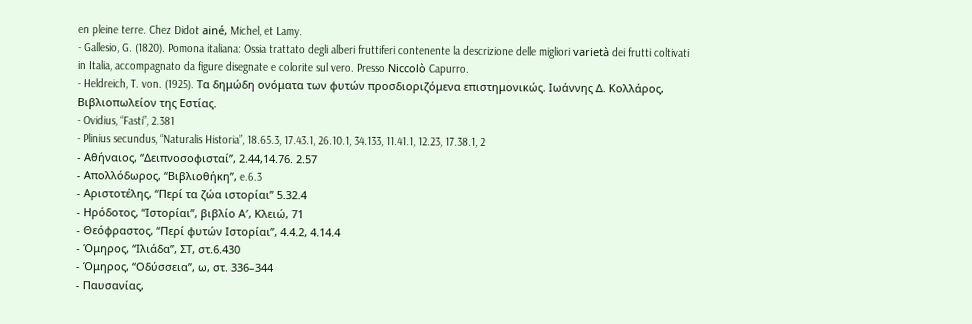en pleine terre. Chez Didot ainé, Michel, et Lamy.
- Gallesio, G. (1820). Pomona italiana: Ossia trattato degli alberi fruttiferi contenente la descrizione delle migliori varietà dei frutti coltivati in Italia, accompagnato da figure disegnate e colorite sul vero. Presso Niccolò Capurro.
- Heldreich, T. von. (1925). Τα δημώδη ονόματα των φυτών προσδιοριζόμενα επιστημονικώς. Ιωάννης Δ. Κολλάρος, Βιβλιοπωλείον της Εστίας.
- Ovidius, “Fasti”, 2.381
- Plinius secundus, “Naturalis Historia”, 18.65.3, 17.43.1, 26.10.1, 34.133, 11.41.1, 12.23, 17.38.1, 2
- Αθήναιος, “Δειπνοσοφισταί”, 2.44,14.76. 2.57
- Απολλόδωρος, “Βιβλιοθήκη”, e.6.3
- Αριστοτέλης, “Περί τα ζώα ιστορίαι” 5.32.4
- Ηρόδοτος, “Ιστορίαι”, βιβλίο Α′, Κλειώ, 71
- Θεόφραστος, “Περί φυτών Ιστορίαι”, 4.4.2, 4.14.4
- Όμηρος, “Ιλιάδα”, ΣΤ, στ.6.430
- Όμηρος, “Οδύσσεια”, ω, στ. 336–344
- Παυσανίας,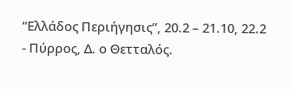“Ελλάδος Περιήγησις”, 20.2 – 21.10, 22.2
- Πύρρος, Δ. ο Θετταλός.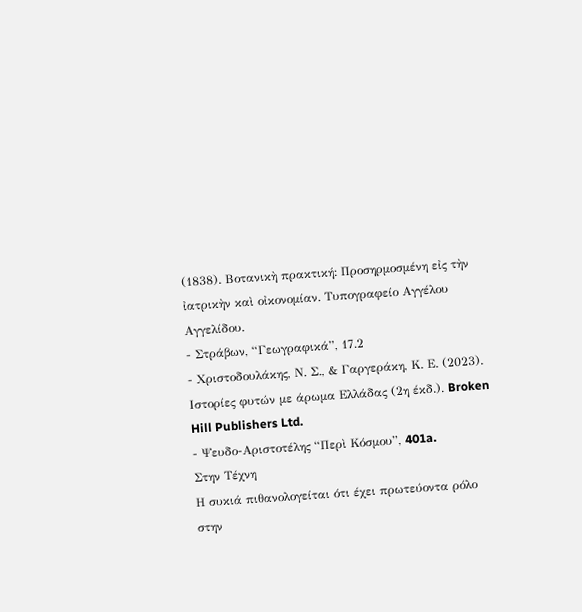(1838). Βοτανικὴ πρακτική: Προσηρμοσμένη εἰς τὴν ἰατρικὴν καὶ οἰκονομίαν. Τυπογραφείο Αγγέλου Αγγελίδου.
- Στράβων, “Γεωγραφικά”, 17.2
- Χριστοδουλάκης, Ν. Σ., & Γαργεράκη, Κ. Ε. (2023). Ιστορίες φυτών με άρωμα Ελλάδας (2η έκδ.). Broken Hill Publishers Ltd.
- Ψευδο-Αριστοτέλης “Περὶ Κόσμου”, 401a.
Στην Τέχνη
Η συκιά πιθανολογείται ότι έχει πρωτεύοντα ρόλο στην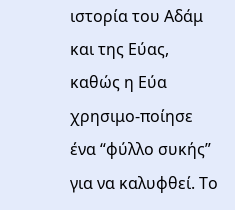ιστορία του Αδάμ και της Εύας, καθώς η Εύα χρησιμο-ποίησε ένα “φύλλο συκής” για να καλυφθεί. Το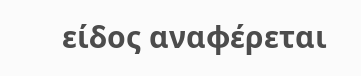είδος αναφέρεται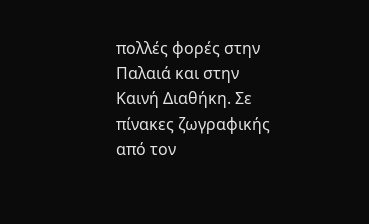πολλές φορές στην Παλαιά και στην Καινή Διαθήκη. Σε πίνακες ζωγραφικής από τον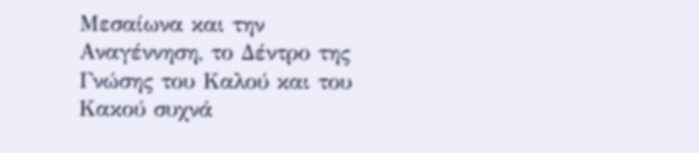Μεσαίωνα και την Αναγέννηση, το Δέντρο της Γνώσης του Καλού και του Κακού συχνά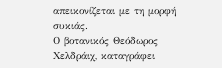απεικονίζεται με τη μορφή συκιάς.
Ο βοτανικός Θεόδωρος Χελδράιχ, καταγράφει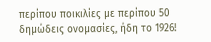περίπου ποικιλίες με περίπου 50 δημώδεις ονομασίες, ήδη το 1926!